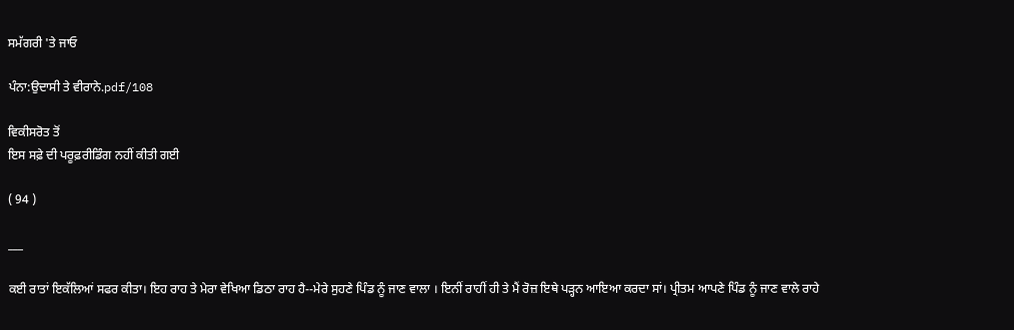ਸਮੱਗਰੀ 'ਤੇ ਜਾਓ

ਪੰਨਾ:ਉਦਾਸੀ ਤੇ ਵੀਰਾਨੇ.pdf/108

ਵਿਕੀਸਰੋਤ ਤੋਂ
ਇਸ ਸਫ਼ੇ ਦੀ ਪਰੂਫ਼ਰੀਡਿੰਗ ਨਹੀਂ ਕੀਤੀ ਗਈ

( 94 )

___

ਕਈ ਰਾਤਾਂ ਇਕੱਲਿਆਂ ਸਫਰ ਕੀਤਾ। ਇਹ ਰਾਹ ਤੇ ਮੇਰਾ ਵੇਖਿਆ ਡਿਠਾ ਰਾਹ ਹੈ--ਮੇਰੇ ਸੁਹਣੇ ਪਿੰਡ ਨੂੰ ਜਾਣ ਵਾਲਾ । ਇਨੀਂ ਰਾਹੀਂ ਹੀ ਤੇ ਮੈਂ ਰੋਜ਼ ਇਥੇ ਪੜ੍ਹਨ ਆਇਆ ਕਰਦਾ ਸਾਂ। ਪ੍ਰੀਤਮ ਆਪਣੇ ਪਿੰਡ ਨੂੰ ਜਾਣ ਵਾਲੇ ਰਾਹੇ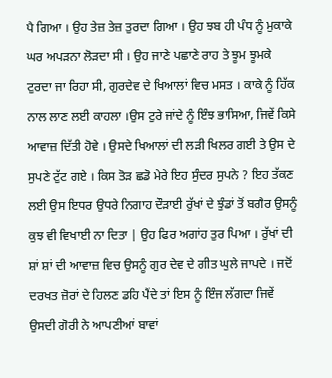ਪੈ ਗਿਆ । ਉਹ ਤੇਜ਼ ਤੇਜ਼ ਤੁਰਦਾ ਗਿਆ । ਉਹ ਝਬ ਹੀ ਪੰਧ ਨੂੰ ਮੁਕਾਕੇ ਘਰ ਅਪੜਨਾ ਲੋੜਦਾ ਸੀ । ਉਹ ਜਾਣੇ ਪਛਾਣੇ ਰਾਹ ਤੇ ਝੂਮ ਝੂਮਕੇ ਟੁਰਦਾ ਜਾ ਰਿਹਾ ਸੀ, ਗੁਰਦੇਵ ਦੇ ਖਿਆਲਾਂ ਵਿਚ ਮਸਤ । ਕਾਕੇ ਨੂੰ ਹਿੱਕ ਨਾਲ ਲਾਣ ਲਈ ਕਾਹਲਾ ।ਉਸ ਟੁਰੇ ਜਾਂਦੇ ਨੂੰ ਇੰਝ ਭਾਸਿਆ, ਜਿਵੇਂ ਕਿਸੇ ਆਵਾਜ਼ ਦਿੱਤੀ ਹੋਵੇ । ਉਸਦੇ ਖਿਆਲਾਂ ਦੀ ਲੜੀ ਖਿਲਰ ਗਈ ਤੇ ਉਸ ਦੇ ਸੁਪਣੇ ਟੁੱਟ ਗਏ । ਕਿਸ ਤੋੜ ਛਡੋ ਮੇਰੇ ਇਹ ਸੁੰਦਰ ਸੁਪਨੇ ? ਇਹ ਤੱਕਣ ਲਈ ਉਸ ਇਧਰ ਉਧਰੇ ਨਿਗਾਹ ਦੌੜਾਈ ਰੁੱਖਾਂ ਦੇ ਝੁੰਡਾਂ ਤੋਂ ਬਗੈਰ ਉਸਨੂੰ ਕੁਝ ਵੀ ਵਿਖਾਈ ਨਾ ਦਿਤਾ | ਉਹ ਫਿਰ ਅਗਾਂਹ ਤੁਰ ਪਿਆ । ਰੁੱਖਾਂ ਦੀ ਸ਼ਾਂ ਸ਼ਾਂ ਦੀ ਆਵਾਜ਼ ਵਿਚ ਉਸਨੂੰ ਗੁਰ ਦੇਵ ਦੇ ਗੀਤ ਘੁਲੇ ਜਾਪਦੇ । ਜਦੋਂ ਦਰਖਤ ਜ਼ੋਰਾਂ ਦੇ ਹਿਲਣ ਡਹਿ ਪੈਂਦੇ ਤਾਂ ਇਸ ਨੂੰ ਇੰਜ ਲੱਗਦਾ ਜਿਵੇਂ ਉਸਦੀ ਗੋਰੀ ਨੇ ਆਪਣੀਆਂ ਬਾਵਾਂ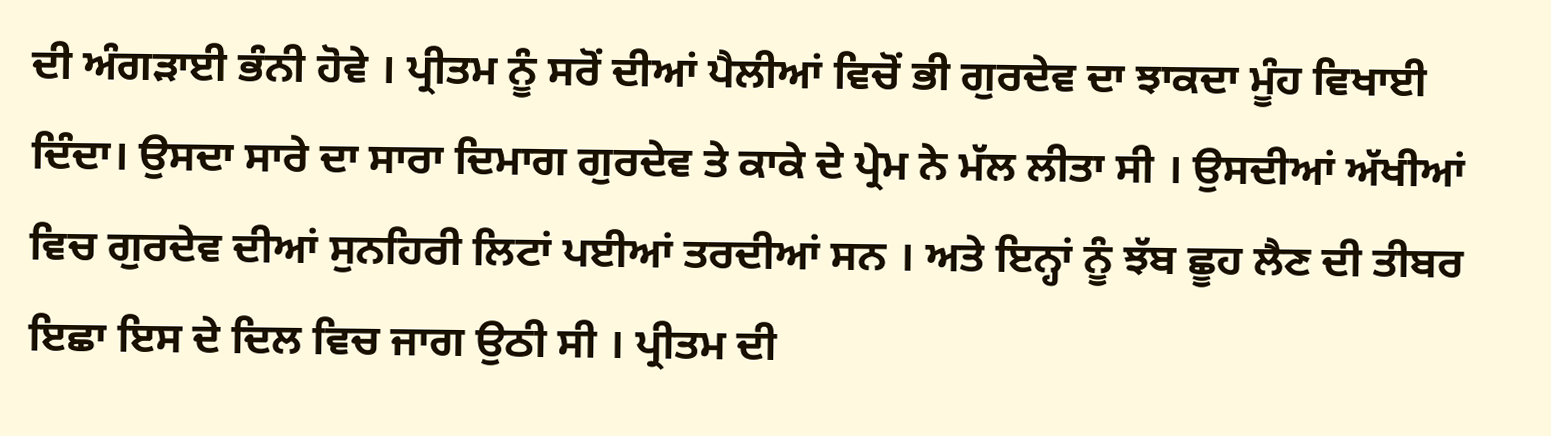ਦੀ ਅੰਗੜਾਈ ਭੰਨੀ ਹੋਵੇ । ਪ੍ਰੀਤਮ ਨੂੰ ਸਰੋਂ ਦੀਆਂ ਪੈਲੀਆਂ ਵਿਚੋਂ ਭੀ ਗੁਰਦੇਵ ਦਾ ਝਾਕਦਾ ਮੂੰਹ ਵਿਖਾਈ ਦਿੰਦਾ। ਉਸਦਾ ਸਾਰੇ ਦਾ ਸਾਰਾ ਦਿਮਾਗ ਗੁਰਦੇਵ ਤੇ ਕਾਕੇ ਦੇ ਪ੍ਰੇਮ ਨੇ ਮੱਲ ਲੀਤਾ ਸੀ । ਉਸਦੀਆਂ ਅੱਖੀਆਂ ਵਿਚ ਗੁਰਦੇਵ ਦੀਆਂ ਸੁਨਹਿਰੀ ਲਿਟਾਂ ਪਈਆਂ ਤਰਦੀਆਂ ਸਨ । ਅਤੇ ਇਨ੍ਹਾਂ ਨੂੰ ਝੱਬ ਛੂਹ ਲੈਣ ਦੀ ਤੀਬਰ ਇਛਾ ਇਸ ਦੇ ਦਿਲ ਵਿਚ ਜਾਗ ਉਠੀ ਸੀ । ਪ੍ਰੀਤਮ ਦੀ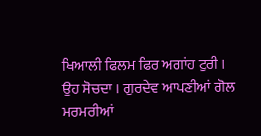ਖਿਆਲੀ ਫਿਲਮ ਫਿਰ ਅਗਾਂਹ ਟੁਰੀ । ਉਹ ਸੋਚਦਾ । ਗੁਰਦੇਵ ਆਪਣੀਆਂ ਗੋਲ ਮਰਮਰੀਆਂ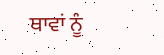ਥਾਵਾਂ ਨੂੰ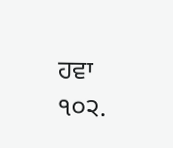ਹਵਾ ੧੦੨.